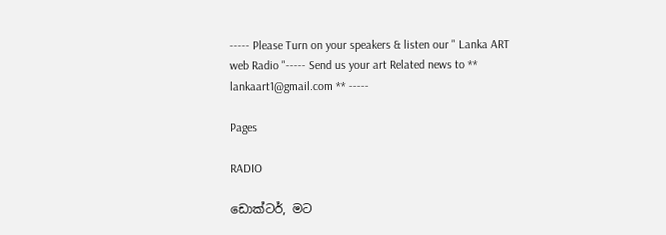----- Please Turn on your speakers & listen our " Lanka ART web Radio "----- Send us your art Related news to ** lankaart1@gmail.com ** -----

Pages

RADIO

ඩොක්ටර්, මට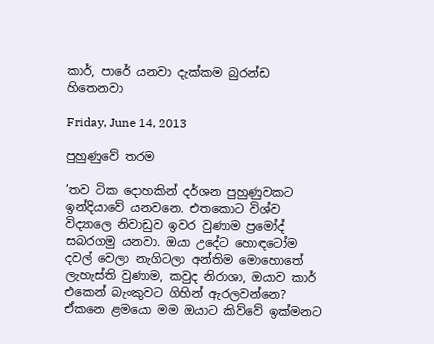කාර්, පාරේ යනවා දැක්කම බුරන්ඩ හිතෙනවා

Friday, June 14, 2013

පුහුණුවේ තරම

’තව ටික දොහකින් දර්ශන පුහුණුවකට ඉන්දියාවේ යනවනෙ. එතකොට විශ්ව විද්‍යාලෙ නිවාඩුව ඉවර වුණාම ප්‍රමෝද් සබරගමු යනවා. ඔයා උදේට හොඳටෝම දවල් වෙලා නැගිටලා අන්තිම මොහොතේ ලැහැස්ති වුණාම, කවුද නිරාශා, ඔයාව කාර් එකෙන් බැංකුවට ගිහින් ඇරලවන්නෙ? ඒකනෙ ළමයො මම ඔයාට කිව්වේ ඉක්මනට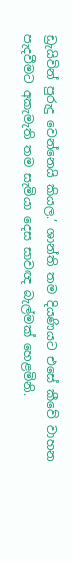ඩ්‍රැයිවින් පුරුදු වෙන්නෙයි කියල.’ ශාන්ති තම දියණියට එසේ කීවේ වාහන පැදවීමට අකැමැති තම සැමියා දෙස සාවඥ බැල්මක් හෙළමිනි.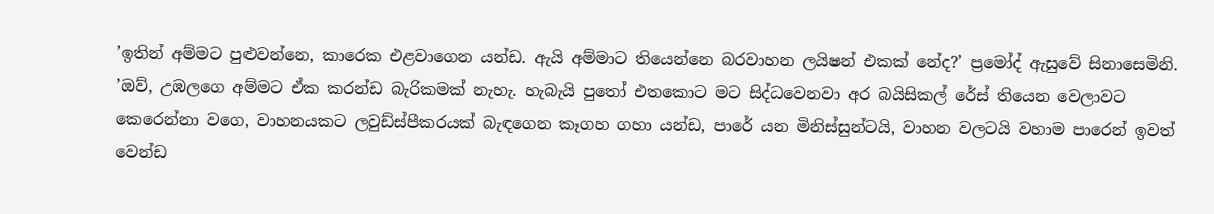’ඉතින් අම්මට පුළුවන්නෙ, කාරෙක එළවාගෙන යන්ඩ. ඇයි අම්මාට තියෙන්නෙ බරවාහන ලයිෂන් එකක් නේද?’ ප්‍රමෝද් ඇසුවේ සිනාසෙමිනි.
’ඔව්, උඹලගෙ අම්මට ඒක කරන්ඩ බැරිකමක් නැහැ. හැබැයි පුතෝ එතකොට මට සිද්ධවෙනවා අර බයිසිකල් රේස් තියෙන වෙලාවට කෙරෙන්නා වගෙ, වාහනයකට ලවුඩ්ස්පීකරයක් බැඳගෙන කෑගහ ගහා යන්ඩ, පාරේ යන මිනිස්සුන්ටයි, වාහන වලටයි වහාම පාරෙන් ඉවත් වෙන්ඩ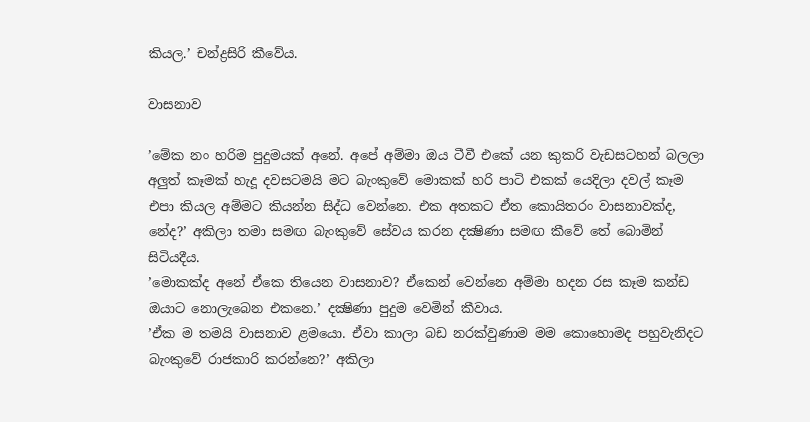කියල.’ චන්ද්‍රසිරි කීවේය.

වාසනාව

’මේක නං හරිම පුදුමයක් අනේ. අපේ අම්මා ඔය ටීවී එකේ යන කුකරි වැඩසටහන් බලලා අලුත් කෑමක් හැදූ දවසටමයි මට බැංකුවේ මොකක් හරි පාටි එකක් යෙදිලා දවල් කෑම එපා කියල අම්මට කියන්න සිද්ධ වෙන්නෙ. එක අතකට ඒත කොයිතරං වාසනාවක්ද, නේද?’ අකිලා තමා සමඟ බැංකුවේ සේවය කරන දක්‍ෂිණා සමඟ කීවේ තේ බොමින් සිටියදීය.
’මොකක්ද අනේ ඒකෙ තියෙන වාසනාව? ඒකෙන් වෙන්නෙ අම්මා හදන රස කෑම කන්ඩ ඔයාට නොලැබෙන එකනෙ.’ දක්‍ෂිණා පුදුම වෙමින් කීවාය.
’ඒක ම තමයි වාසනාව ළමයො. ඒවා කාලා බඩ නරක්වුණාම මම කොහොමද පහුවැනිදට බැංකුවේ රාජකාරි කරන්නෙ?’ අකිලා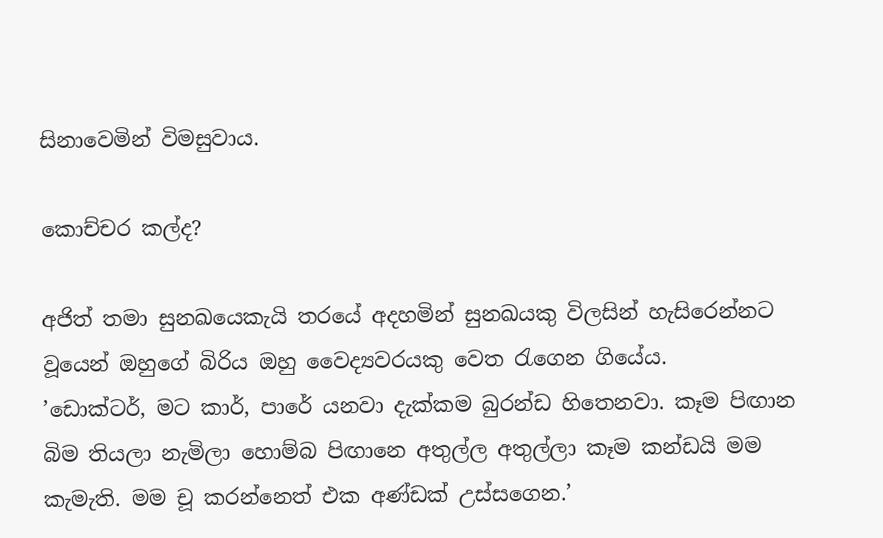සිනාවෙමින් විමසුවාය.

කොච්චර කල්ද?

අජිත් තමා සුනඛයෙකැයි තරයේ අදහමින් සුනඛයකු විලසින් හැසිරෙන්නට වූයෙන් ඔහුගේ බිරිය ඔහු වෛද්‍යවරයකු වෙත රැගෙන ගියේය.
’ඩොක්ටර්, මට කාර්, පාරේ යනවා දැක්කම බුරන්ඩ හිතෙනවා. කෑම පිඟාන බිම තියලා නැමිලා හොම්බ පිඟානෙ අතුල්ල අතුල්ලා කෑම කන්ඩයි මම කැමැති. මම චූ කරන්නෙත් එක අණ්ඩක් උස්සගෙන.’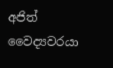අජිත් වෛද්‍යවරයා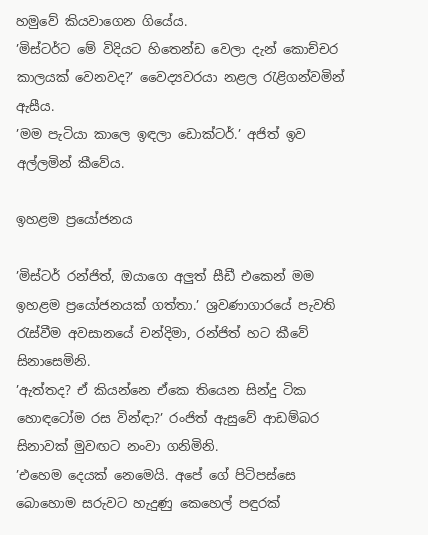හමුවේ කියවාගෙන ගියේය.
’මිස්ටර්ට මේ විදියට හිතෙන්ඩ වෙලා දැන් කොච්චර කාලයක් වෙනවද?’ වෛද්‍යවරයා නළල රැළිගන්වමින් ඇසීය.
’මම පැටියා කාලෙ ඉඳලා ඩොක්ටර්.’ අජිත් ඉව අල්ලමින් කීවේය.

ඉහළම ප්‍රයෝජනය

’මිස්ටර් රන්ජිත්, ඔයාගෙ අලුත් සීඩී එකෙන් මම ඉහළම ප්‍රයෝජනයක් ගත්තා.’ ශ්‍රවණාගාරයේ පැවති රැස්වීම අවසානයේ චන්දිමා, රන්ජිත් හට කීවේ සිනාසෙමිනි.
’ඇත්තද? ඒ කියන්නෙ ඒකෙ තියෙන සින්දු ටික හොඳටෝම රස වින්ඳා?’ රංජිත් ඇසුවේ ආඩම්බර සිනාවක් මුවඟට නංවා ගනිමිනි.
’එහෙම දෙයක් නෙමෙයි. අපේ ගේ පිටිපස්සෙ බොහොම සරුවට හැදුණු කෙහෙල් පඳුරක්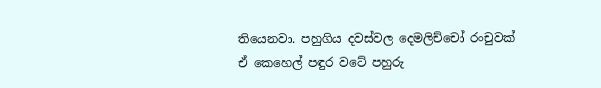තියෙනවා. පහුගිය දවස්වල දෙමලිච්චෝ රංචුවක් ඒ කෙහෙල් පඳුර වටේ පහුරු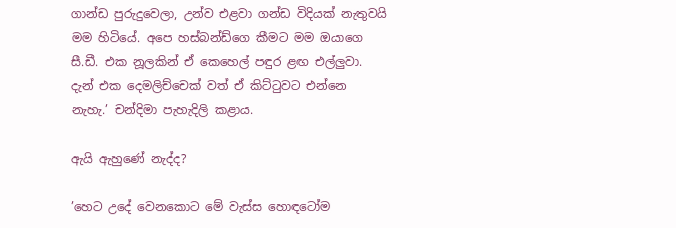ගාන්ඩ පුරුදුවෙලා, උන්ව එළවා ගන්ඩ විදියක් නැතුවයි මම හිටියේ. අපෙ හස්බන්ඩ්ගෙ කීමට මම ඔයාගෙ සී.ඩී. එක නූලකින් ඒ කෙහෙල් පඳුර ළඟ එල්ලුවා. දැන් එක දෙමලිච්චෙක් වත් ඒ කිට්ටුවට එන්නෙ නැහැ.’ චන්දිමා පැහැදිලි කළාය.

ඇයි ඇහුණේ නැද්ද?

’හෙට උදේ වෙනකොට මේ වැස්ස හොඳටෝම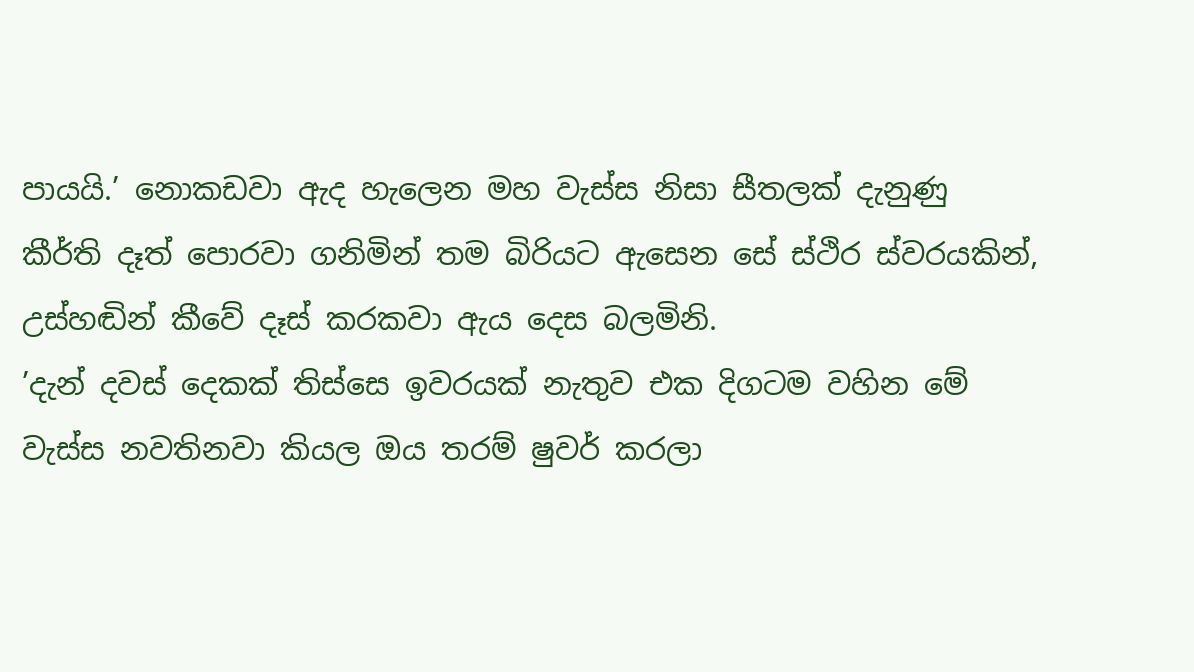පායයි.’ නොකඩවා ඇද හැලෙන මහ වැස්ස නිසා සීතලක් දැනුණු කීර්ති දෑත් පොරවා ගනිමින් තම බිරියට ඇසෙන සේ ස්ථිර ස්වරයකින්, උස්හඬින් කීවේ දෑස් කරකවා ඇය දෙස බලමිනි.
’දැන් දවස් දෙකක් තිස්සෙ ඉවරයක් නැතුව එක දිගටම වහින මේ වැස්ස නවතිනවා කියල ඔය තරම් ෂුවර් කරලා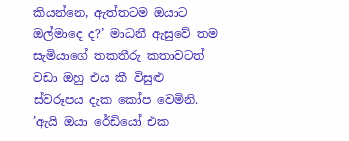කියන්නෙ, ඇත්තටම ඔයාට ඔල්මාදෙ ද?’ මාධනී ඇසුවේ තම සැමියාගේ තකතීරු කතාවටත් වඩා ඔහු එය කී විසුළු ස්වරූපය දැක කෝප වෙමිනි.
’ඇයි ඔයා රේඩියෝ එක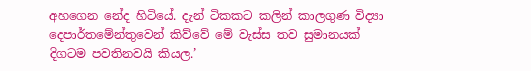අහගෙන නේද හිටියේ. දැන් ටිකකට කලින් කාලගුණ විද්‍යා දෙපාර්තමේන්තුවෙන් කිව්වේ මේ වැස්ස තව සුමානයක් දිගටම පවතිනවයි කියල.’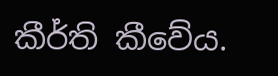කීර්ති කීවේය.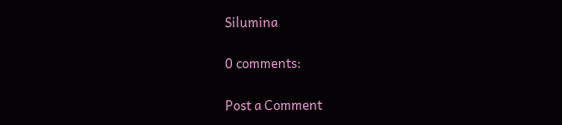Silumina

0 comments:

Post a Comment